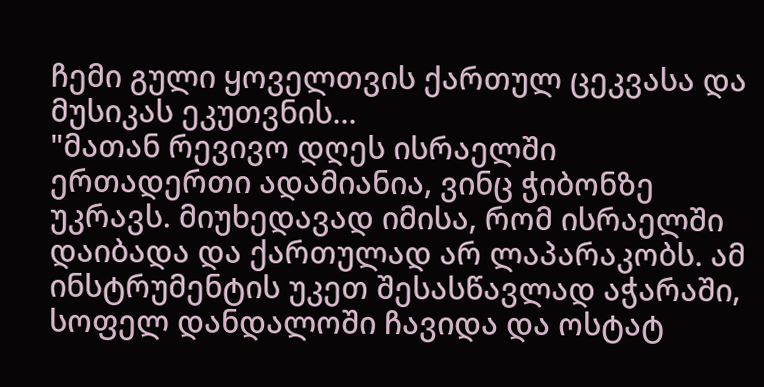ჩემი გული ყოველთვის ქართულ ცეკვასა და მუსიკას ეკუთვნის...
"მათან რევივო დღეს ისრაელში ერთადერთი ადამიანია, ვინც ჭიბონზე უკრავს. მიუხედავად იმისა, რომ ისრაელში დაიბადა და ქართულად არ ლაპარაკობს. ამ ინსტრუმენტის უკეთ შესასწავლად აჭარაში, სოფელ დანდალოში ჩავიდა და ოსტატ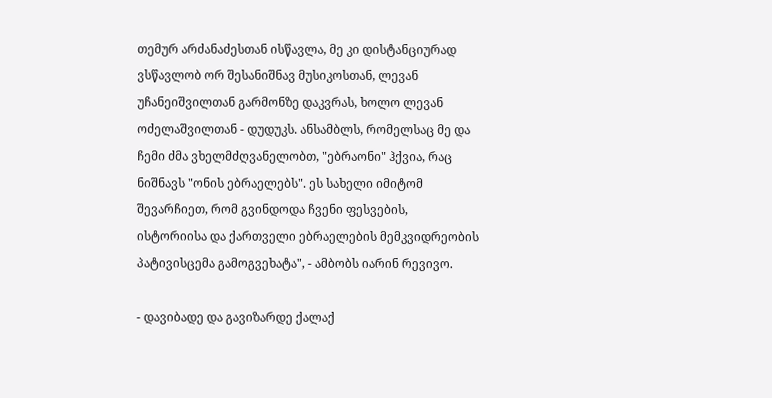თემურ არძანაძესთან ისწავლა, მე კი დისტანციურად ვსწავლობ ორ შესანიშნავ მუსიკოსთან, ლევან უჩანეიშვილთან გარმონზე დაკვრას, ხოლო ლევან ოძელაშვილთან - დუდუკს. ანსამბლს, რომელსაც მე და ჩემი ძმა ვხელმძღვანელობთ, "ებრაონი" ჰქვია, რაც ნიშნავს "ონის ებრაელებს". ეს სახელი იმიტომ შევარჩიეთ, რომ გვინდოდა ჩვენი ფესვების, ისტორიისა და ქართველი ებრაელების მემკვიდრეობის პატივისცემა გამოგვეხატა", - ამბობს იარინ რევივო.

- დავიბადე და გავიზარდე ქალაქ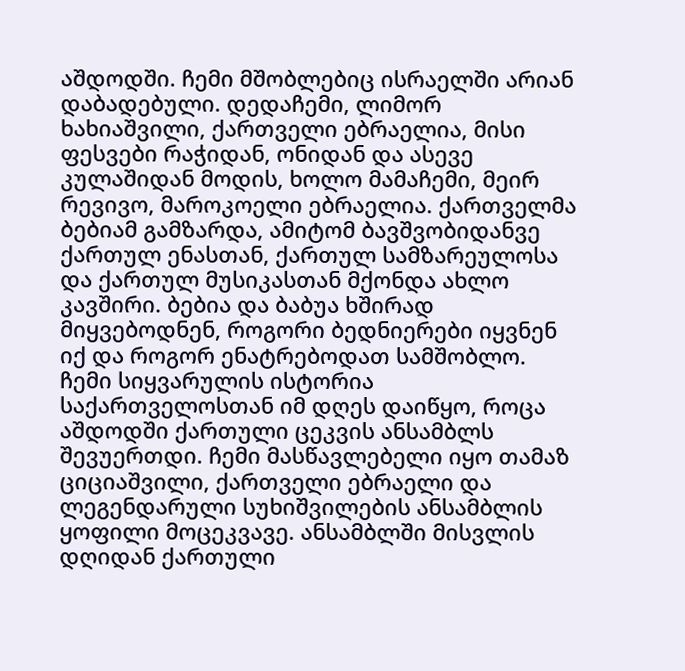აშდოდში. ჩემი მშობლებიც ისრაელში არიან დაბადებული. დედაჩემი, ლიმორ ხახიაშვილი, ქართველი ებრაელია, მისი ფესვები რაჭიდან, ონიდან და ასევე კულაშიდან მოდის, ხოლო მამაჩემი, მეირ რევივო, მაროკოელი ებრაელია. ქართველმა ბებიამ გამზარდა, ამიტომ ბავშვობიდანვე ქართულ ენასთან, ქართულ სამზარეულოსა და ქართულ მუსიკასთან მქონდა ახლო კავშირი. ბებია და ბაბუა ხშირად მიყვებოდნენ, როგორი ბედნიერები იყვნენ იქ და როგორ ენატრებოდათ სამშობლო. ჩემი სიყვარულის ისტორია საქართველოსთან იმ დღეს დაიწყო, როცა აშდოდში ქართული ცეკვის ანსამბლს შევუერთდი. ჩემი მასწავლებელი იყო თამაზ ციციაშვილი, ქართველი ებრაელი და ლეგენდარული სუხიშვილების ანსამბლის ყოფილი მოცეკვავე. ანსამბლში მისვლის დღიდან ქართული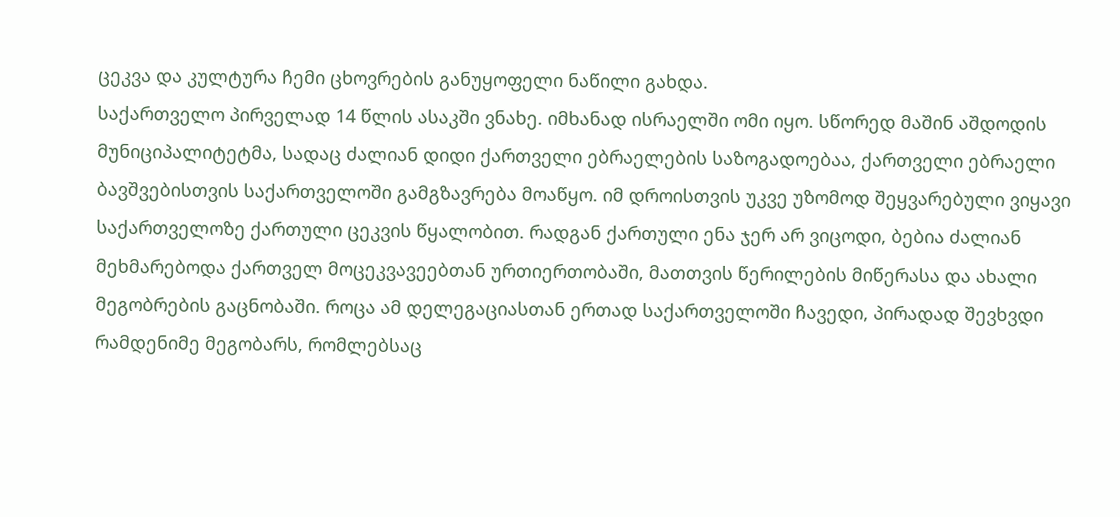ცეკვა და კულტურა ჩემი ცხოვრების განუყოფელი ნაწილი გახდა.
საქართველო პირველად 14 წლის ასაკში ვნახე. იმხანად ისრაელში ომი იყო. სწორედ მაშინ აშდოდის მუნიციპალიტეტმა, სადაც ძალიან დიდი ქართველი ებრაელების საზოგადოებაა, ქართველი ებრაელი ბავშვებისთვის საქართველოში გამგზავრება მოაწყო. იმ დროისთვის უკვე უზომოდ შეყვარებული ვიყავი საქართველოზე ქართული ცეკვის წყალობით. რადგან ქართული ენა ჯერ არ ვიცოდი, ბებია ძალიან მეხმარებოდა ქართველ მოცეკვავეებთან ურთიერთობაში, მათთვის წერილების მიწერასა და ახალი მეგობრების გაცნობაში. როცა ამ დელეგაციასთან ერთად საქართველოში ჩავედი, პირადად შევხვდი რამდენიმე მეგობარს, რომლებსაც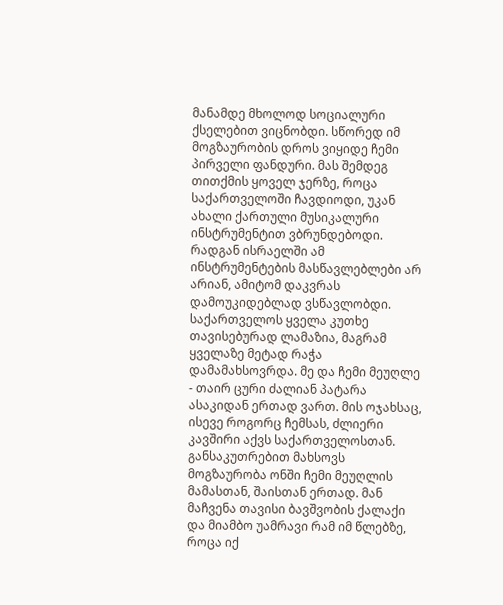მანამდე მხოლოდ სოციალური ქსელებით ვიცნობდი. სწორედ იმ მოგზაურობის დროს ვიყიდე ჩემი პირველი ფანდური. მას შემდეგ თითქმის ყოველ ჯერზე, როცა საქართველოში ჩავდიოდი, უკან ახალი ქართული მუსიკალური ინსტრუმენტით ვბრუნდებოდი. რადგან ისრაელში ამ ინსტრუმენტების მასწავლებლები არ არიან, ამიტომ დაკვრას დამოუკიდებლად ვსწავლობდი.
საქართველოს ყველა კუთხე თავისებურად ლამაზია, მაგრამ ყველაზე მეტად რაჭა დამამახსოვრდა. მე და ჩემი მეუღლე - თაირ ცური ძალიან პატარა ასაკიდან ერთად ვართ. მის ოჯახსაც, ისევე როგორც ჩემსას, ძლიერი კავშირი აქვს საქართველოსთან. განსაკუთრებით მახსოვს მოგზაურობა ონში ჩემი მეუღლის მამასთან, შაისთან ერთად. მან მაჩვენა თავისი ბავშვობის ქალაქი და მიამბო უამრავი რამ იმ წლებზე, როცა იქ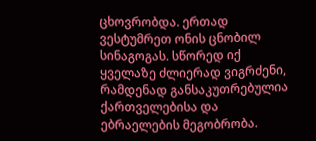ცხოვრობდა. ერთად ვესტუმრეთ ონის ცნობილ სინაგოგას. სწორედ იქ ყველაზე ძლიერად ვიგრძენი, რამდენად განსაკუთრებულია ქართველებისა და ებრაელების მეგობრობა.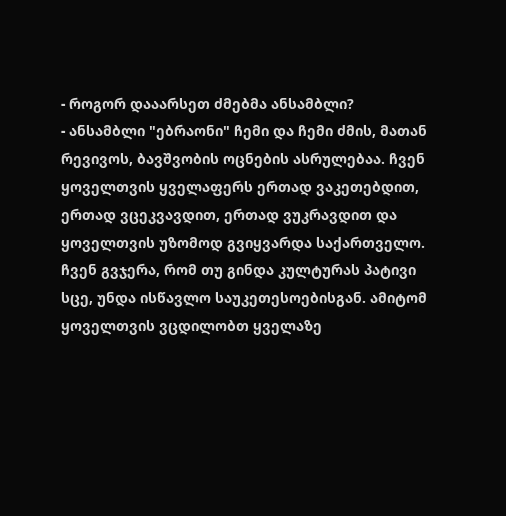- როგორ დააარსეთ ძმებმა ანსამბლი?
- ანსამბლი "ებრაონი" ჩემი და ჩემი ძმის, მათან რევივოს, ბავშვობის ოცნების ასრულებაა. ჩვენ ყოველთვის ყველაფერს ერთად ვაკეთებდით, ერთად ვცეკვავდით, ერთად ვუკრავდით და ყოველთვის უზომოდ გვიყვარდა საქართველო. ჩვენ გვჯერა, რომ თუ გინდა კულტურას პატივი სცე, უნდა ისწავლო საუკეთესოებისგან. ამიტომ ყოველთვის ვცდილობთ ყველაზე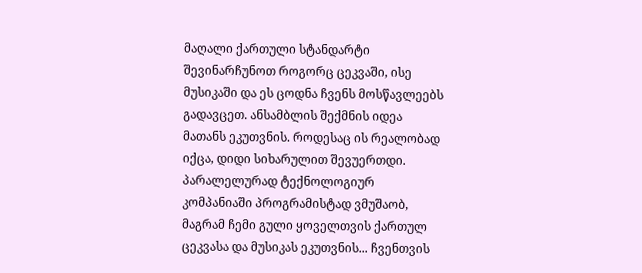მაღალი ქართული სტანდარტი შევინარჩუნოთ როგორც ცეკვაში, ისე მუსიკაში და ეს ცოდნა ჩვენს მოსწავლეებს გადავცეთ. ანსამბლის შექმნის იდეა მათანს ეკუთვნის. როდესაც ის რეალობად იქცა, დიდი სიხარულით შევუერთდი. პარალელურად ტექნოლოგიურ კომპანიაში პროგრამისტად ვმუშაობ, მაგრამ ჩემი გული ყოველთვის ქართულ ცეკვასა და მუსიკას ეკუთვნის... ჩვენთვის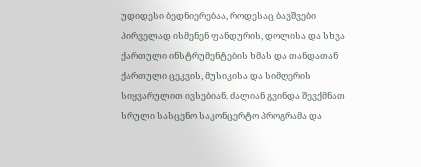უდიდესი ბედნიერებაა, როდესაც ბავშვები პირველად ისმენენ ფანდურის, დოლისა და სხვა ქართული ინსტრუმენტების ხმას და თანდათან ქართული ცეკვის, მუსიკისა და სიმღერის სიყვარულით ივსებიან. ძალიან გვინდა შევქმნათ სრული სასცენო საკონცერტო პროგრამა და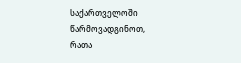საქართველოში წარმოვადგინოთ, რათა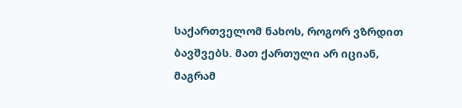საქართველომ ნახოს, როგორ ვზრდით ბავშვებს. მათ ქართული არ იციან, მაგრამ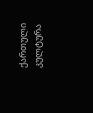ქართული კულტურა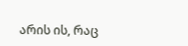არის ის, რაც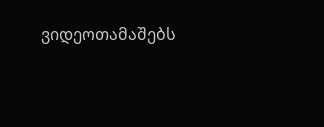ვიდეოთამაშებს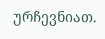ურჩევნიათ.